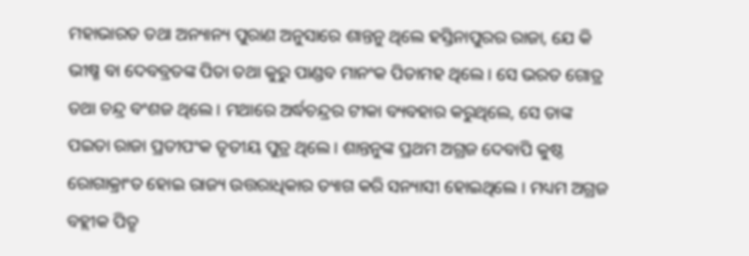ମହାଭାରତ ତଥା ଅନ୍ୟାନ୍ୟ ପୁରାଣ ଅନୁସାରେ ଶାନ୍ତନୁ ଥିଲେ ହସ୍ତିନାପୁରର ରାଜା, ଯେ କି ଭୀଷ୍ମ ବା ଦେବବ୍ରତଙ୍କ ପିତା ତଥା କୁରୁ ପାଣ୍ଡବ ମାନଂକ ପିତାମହ ଥିଲେ । ସେ ଭରତ ଗୋତ୍ର ତଥା ଚନ୍ଦ୍ର ବଂଶଜ ଥିଲେ । ମଥାରେ ଅର୍ଦ୍ଧଚନ୍ଦ୍ରର ଟୀକା ବ୍ୟବହାର କରୁଥିଲେ, ସେ ତାଙ୍କ ପଇତା ରାଜା ପ୍ରତୀପଂକ ତୃତୀୟ ପୁତ୍ର ଥିଲେ । ଶାନ୍ତନୁଙ୍କ ପ୍ରଥମ ଅଗ୍ରଜ ଦେବାପି କୁଷ୍ଠ ରୋଗାକ୍ରାଂତ ହୋଇ ରାଜ୍ୟ ଉତ୍ତରାଧିକାର ତ୍ୟାଗ କରି ସନ୍ୟାସୀ ହୋଇଥିଲେ । ମଧ୍ୟମ ଅଗ୍ରଜ ବହ୍ଲୀକ ପିତୃ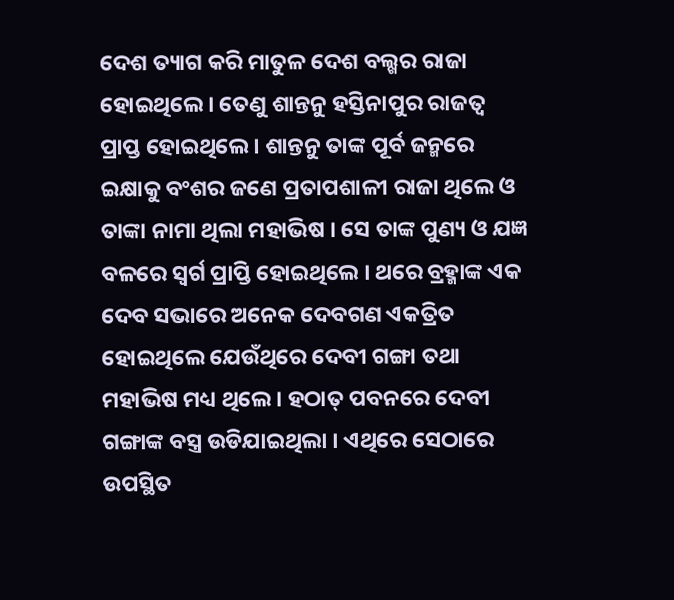ଦେଶ ତ୍ୟାଗ କରି ମାତୁଳ ଦେଶ ବଲ୍ଖର ରାଜା ହୋଇଥିଲେ । ତେଣୁ ଶାନ୍ତନୁ ହସ୍ତିନାପୁର ରାଜତ୍ୱ ପ୍ରାପ୍ତ ହୋଇଥିଲେ । ଶାନ୍ତନୁ ତାଙ୍କ ପୂର୍ବ ଜନ୍ମରେ ଇକ୍ଷାକୁ ବଂଶର ଜଣେ ପ୍ରତାପଶାଳୀ ରାଜା ଥିଲେ ଓ ତାଙ୍କା ନାମା ଥିଲା ମହାଭିଷ । ସେ ତାଙ୍କ ପୁଣ୍ୟ ଓ ଯଜ୍ଞ ବଳରେ ସ୍ୱର୍ଗ ପ୍ରାପ୍ତି ହୋଇଥିଲେ । ଥରେ ବ୍ରହ୍ମାଙ୍କ ଏକ ଦେବ ସଭାରେ ଅନେକ ଦେବଗଣ ଏକତ୍ରିତ ହୋଇଥିଲେ ଯେଉଁଥିରେ ଦେବୀ ଗଙ୍ଗା ତଥା ମହାଭିଷ ମଧ୍ୟ ଥିଲେ । ହଠାତ୍ ପବନରେ ଦେବୀ ଗଙ୍ଗାଙ୍କ ବସ୍ତ୍ର ଉଡିଯାଇଥିଲା । ଏଥିରେ ସେଠାରେ ଉପସ୍ଥିତ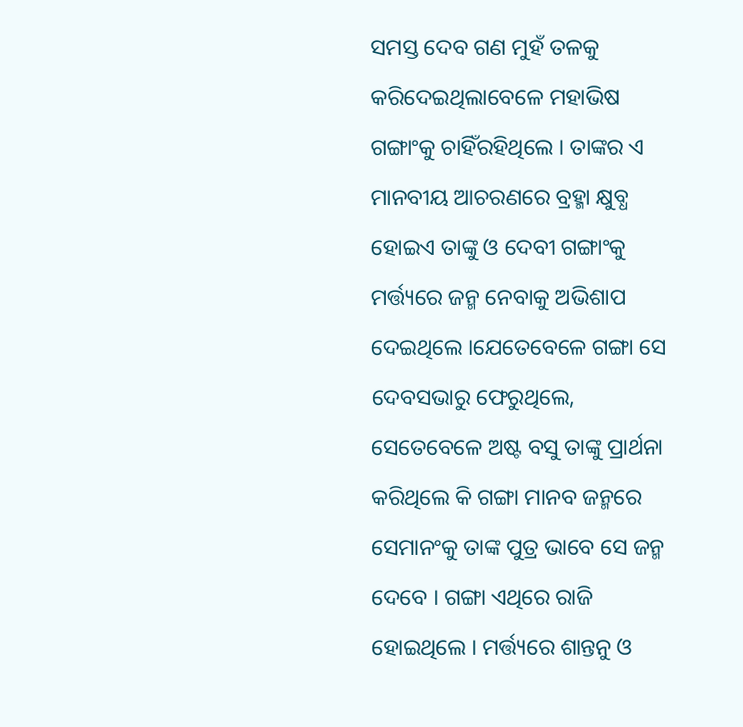ସମସ୍ତ ଦେବ ଗଣ ମୁହଁ ତଳକୁ କରିଦେଇଥିଲାବେଳେ ମହାଭିଷ ଗଙ୍ଗାଂକୁ ଚାହିଁରହିଥିଲେ । ତାଙ୍କର ଏ ମାନବୀୟ ଆଚରଣରେ ବ୍ରହ୍ମା କ୍ଷୁବ୍ଧ ହୋଇଏ ତାଙ୍କୁ ଓ ଦେବୀ ଗଙ୍ଗାଂକୁ ମର୍ତ୍ତ୍ୟରେ ଜନ୍ମ ନେବାକୁ ଅଭିଶାପ ଦେଇଥିଲେ ।ଯେତେବେଳେ ଗଙ୍ଗା ସେ ଦେବସଭାରୁ ଫେରୁଥିଲେ, ସେତେବେଳେ ଅଷ୍ଟ ବସୁ ତାଙ୍କୁ ପ୍ରାର୍ଥନା କରିଥିଲେ କି ଗଙ୍ଗା ମାନବ ଜନ୍ମରେ ସେମାନଂକୁ ତାଙ୍କ ପୁତ୍ର ଭାବେ ସେ ଜନ୍ମ ଦେବେ । ଗଙ୍ଗା ଏଥିରେ ରାଜି ହୋଇଥିଲେ । ମର୍ତ୍ତ୍ୟରେ ଶାନ୍ତନୁ ଓ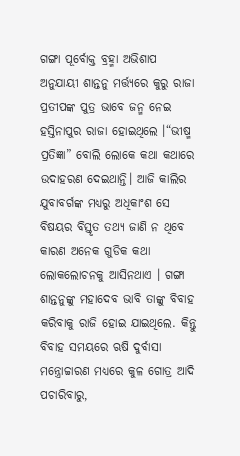ଗଙ୍ଗା ପୂର୍ବୋକ୍ତ ବ୍ରହ୍ମା ଅଭିଶାପ ଅନୁଯାୟୀ ଶାନ୍ତନୁ ମର୍ତ୍ତ୍ୟରେ କୁରୁ ରାଜା ପ୍ରତୀପଙ୍କ ପୁତ୍ର ଭାବେ ଜନ୍ମ ନେଇ ହସ୍ତିନାପୁର ରାଜା ହୋଇଥିଲେ ।“ଭୀଷ୍ମ ପ୍ରତିଜ୍ଞା” ବୋଲି ଲୋକେ କଥା କଥାରେ ଉଦାହରଣ ଦେଇଥାନ୍ତି। ଆଜି କାଲିର ଯୁବାବର୍ଗଙ୍କ ମଧ୍ୟରୁ ଅଧିକାଂଶ ସେ ବିଷୟର ବିସ୍ତୃତ ତଥ୍ୟ ଜାଣି ନ ଥିବେ କାରଣ ଅନେକ ଗୁଡିକ କଥା ଲୋକଲୋଚନକୁ ଆସିନଥାଏ । ଗଙ୍ଗା ଶାନ୍ତନୁଙ୍କୁ ମହାଦେବ ଭାବି ତାଙ୍କୁ ବିବାହ କରିବାକୁ ରାଜି ହୋଇ ଯାଇଥିଲେ. କିନ୍ତୁ ବିବାହ ସମୟରେ ଋଷି ଦୁର୍ବାସା ମନ୍ତ୍ରୋଚ୍ଚାରଣ ମଧ୍ୟରେ କୁଳ ଗୋତ୍ର ଆଦି ପଚାରିବାରୁ,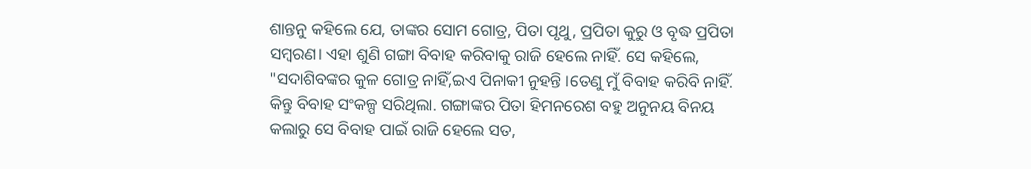ଶାନ୍ତନୁ କହିଲେ ଯେ, ତାଙ୍କର ସୋମ ଗୋତ୍ର, ପିତା ପୃଥୁ, ପ୍ରପିତା କୁରୁ ଓ ବୃଦ୍ଧ ପ୍ରପିତା ସମ୍ବରଣ। ଏହା ଶୁଣି ଗଙ୍ଗା ବିବାହ କରିବାକୁ ରାଜି ହେଲେ ନାହିଁ. ସେ କହିଲେ, "ସଦାଶିବଙ୍କର କୁଳ ଗୋତ୍ର ନାହିଁ,ଇଏ ପିନାକୀ ନୁହନ୍ତି ।ତେଣୁ ମୁଁ ବିବାହ କରିବି ନାହିଁ. କିନ୍ତୁ ବିବାହ ସଂକଳ୍ପ ସରିଥିଲା. ଗଙ୍ଗାଙ୍କର ପିତା ହିମନରେଶ ବହୁ ଅନୁନୟ ବିନୟ କଲାରୁ ସେ ବିବାହ ପାଇଁ ରାଜି ହେଲେ ସତ,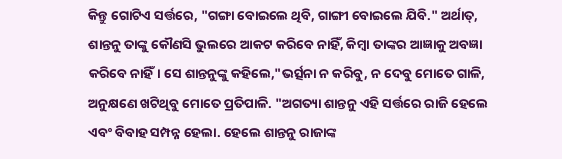କିନ୍ତୁ ଗୋଟିଏ ସର୍ତ୍ତରେ, "ଗଙ୍ଗା ବୋଇଲେ ଥିବି, ଗାଙ୍ଗୀ ବୋଇଲେ ଯିବି." ଅର୍ଥାତ୍, ଶାନ୍ତନୁ ତାଙ୍କୁ କୌଣସି ଭୁଲରେ ଆକଟ କରିବେ ନାହିଁ, କିମ୍ବା ତାଙ୍କର ଆଜ୍ଞାକୁ ଅବଜ୍ଞା କରିବେ ନାହିଁ। ସେ ଶାନ୍ତନୁଙ୍କୁ କହିଲେ,"ଭର୍ତ୍ସନା ନ କରିବୁ, ନ ଦେବୁ ମୋତେ ଗାଳି, ଅନୁକ୍ଷଣେ ଖଟିଥିବୁ ମୋତେ ପ୍ରତିପାଳି. "ଅଗତ୍ୟା ଶାନ୍ତନୁ ଏହି ସର୍ତ୍ତରେ ରାଜି ହେଲେ ଏବଂ ବିବାହ ସମ୍ପନ୍ନ ହେଲା. ହେଲେ ଶାନ୍ତନୁ ରାଜାଙ୍କ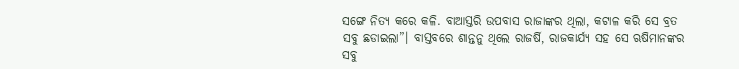ସଙ୍ଗେ ନିତ୍ୟ କରେ କଳି. ବାଆସ୍ତରି ଉପବାସ ରାଜାଙ୍କର ଥିଲା, କଟାଳ କରି ସେ ବ୍ରତ ସବୁ ଛଡାଇଲା”। ବାସ୍ତବରେ ଶାନ୍ତନୁ ଥିଲେ ରାଜର୍ଷି, ରାଜକାର୍ଯ୍ୟ ସହ ସେ ଋଷିମାନଙ୍କର ସବୁ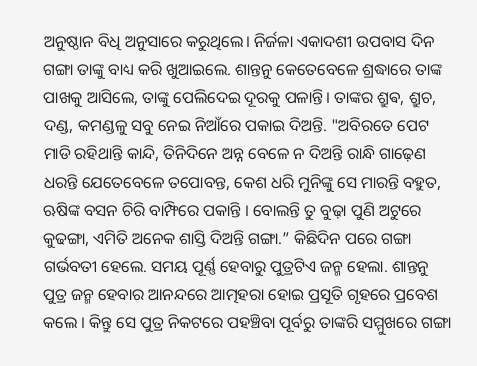ଅନୁଷ୍ଠାନ ବିଧି ଅନୁସାରେ କରୁଥିଲେ। ନିର୍ଜଳା ଏକାଦଶୀ ଉପବାସ ଦିନ ଗଙ୍ଗା ତାଙ୍କୁ ବାଧ୍ୟ କରି ଖୁଆଇଲେ. ଶାନ୍ତନୁ କେତେବେଳେ ଶ୍ରଦ୍ଧାରେ ତାଙ୍କ ପାଖକୁ ଆସିଲେ, ତାଙ୍କୁ ପେଲିଦେଇ ଦୂରକୁ ପଳାନ୍ତି। ତାଙ୍କର ଶ୍ରୁଵ, ଶ୍ରୁଚ, ଦଣ୍ଡ, କମଣ୍ଡଳୁ ସବୁ ନେଇ ନିଆଁରେ ପକାଇ ଦିଅନ୍ତି. "ଅବିରତେ ପେଟ ମାଡି ରହିଥାନ୍ତି କାନ୍ଦି, ତିନିଦିନେ ଅନ୍ନ ବେଳେ ନ ଦିଅନ୍ତି ରାନ୍ଧି ଗାଢ଼େଣ ଧରନ୍ତି ଯେତେବେଳେ ତପୋବନ୍ତ, କେଶ ଧରି ମୁନିଙ୍କୁ ସେ ମାରନ୍ତି ବହୁତ, ଋଷିଙ୍କ ବସନ ଚିରି ବାମ୍ଫିରେ ପକାନ୍ତି । ବୋଲନ୍ତି ତୁ ବୁଢ଼ା ପୁଣି ଅଟୁରେ କୁଢଙ୍ଗା, ଏମିତି ଅନେକ ଶାସ୍ତି ଦିଅନ୍ତି ଗଙ୍ଗା.” କିଛିଦିନ ପରେ ଗଙ୍ଗା ଗର୍ଭବତୀ ହେଲେ. ସମୟ ପୂର୍ଣ୍ଣ ହେବାରୁ ପୁତ୍ରଟିଏ ଜନ୍ମ ହେଲା. ଶାନ୍ତନୁ ପୁତ୍ର ଜନ୍ମ ହେବାର ଆନନ୍ଦରେ ଆତ୍ମହରା ହୋଇ ପ୍ରସୂତି ଗୃହରେ ପ୍ରବେଶ କଲେ । କିନ୍ତୁ ସେ ପୁତ୍ର ନିକଟରେ ପହଞ୍ଚିବା ପୂର୍ବରୁ ତାଙ୍କରି ସମ୍ମୁଖରେ ଗଙ୍ଗା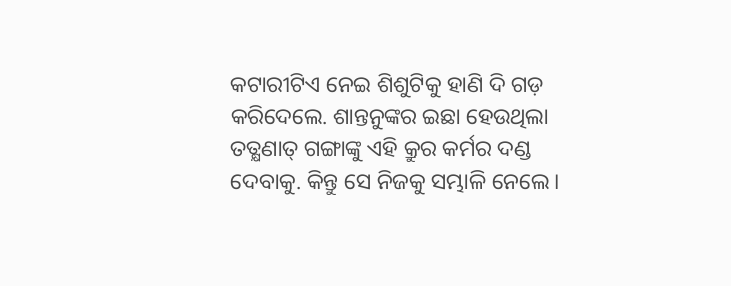କଟାରୀଟିଏ ନେଇ ଶିଶୁଟିକୁ ହାଣି ଦି ଗଡ଼ କରିଦେଲେ. ଶାନ୍ତନୁଙ୍କର ଇଛା ହେଉଥିଲା ତତ୍କ୍ଷଣାତ୍ ଗଙ୍ଗାଙ୍କୁ ଏହି କ୍ରୁର କର୍ମର ଦଣ୍ଡ ଦେବାକୁ. କିନ୍ତୁ ସେ ନିଜକୁ ସମ୍ଭାଳି ନେଲେ।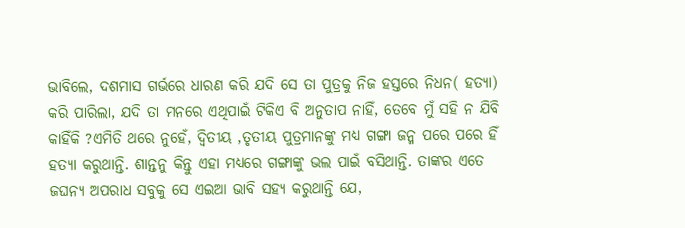ଭାବିଲେ, ଦଶମାସ ଗର୍ଭରେ ଧାରଣ କରି ଯଦି ସେ ତା ପୁତ୍ରକୁ ନିଜ ହସ୍ତରେ ନିଧନ( ହତ୍ୟା) କରି ପାରିଲା, ଯଦି ତା ମନରେ ଏଥିପାଇଁ ଟିକିଏ ବି ଅନୁତାପ ନାହିଁ, ତେବେ ମୁଁ ସହି ନ ଯିବି କାହିଁକି ?ଏମିତି ଥରେ ନୁହେଁ, ଦ୍ଵିତୀୟ ,ତୃତୀୟ ପୁତ୍ରମାନଙ୍କୁ ମଧ୍ୟ ଗଙ୍ଗା ଜନ୍ମ ପରେ ପରେ ହିଁ ହତ୍ୟା କରୁଥାନ୍ତି. ଶାନ୍ତନୁ କିନ୍ତୁ ଏହା ମଧ୍ୟରେ ଗଙ୍ଗାଙ୍କୁ ଭଲ ପାଇଁ ବସିଥାନ୍ତି. ତାଙ୍କର ଏତେ ଜଘନ୍ୟ ଅପରାଧ ସବୁକୁ ସେ ଏଇଆ ଭାବି ସହ୍ୟ କରୁଥାନ୍ତି ଯେ,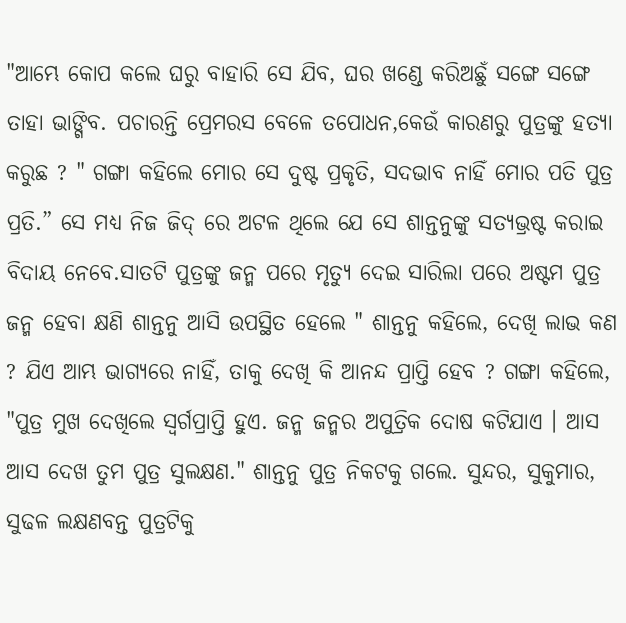"ଆମ୍ଭେ କୋପ କଲେ ଘରୁ ବାହାରି ସେ ଯିବ, ଘର ଖଣ୍ଡେ କରିଅଛୁଁ ସଙ୍ଗେ ସଙ୍ଗେ ତାହା ଭାଙ୍ଗିବ. ପଚାରନ୍ତି ପ୍ରେମରସ ବେଳେ ତପୋଧନ,କେଉଁ କାରଣରୁ ପୁତ୍ରଙ୍କୁ ହତ୍ୟା କରୁଛ ? " ଗଙ୍ଗା କହିଲେ ମୋର ସେ ଦୁଷ୍ଟ ପ୍ରକୃତି, ସଦଭାବ ନାହିଁ ମୋର ପତି ପୁତ୍ର ପ୍ରତି.” ସେ ମଧ୍ୟ ନିଜ ଜିଦ୍ ରେ ଅଟଳ ଥିଲେ ଯେ ସେ ଶାନ୍ତନୁଙ୍କୁ ସତ୍ୟଭ୍ରଷ୍ଟ କରାଇ ବିଦାୟ ନେବେ.ସାତଟି ପୁତ୍ରଙ୍କୁ ଜନ୍ମ ପରେ ମୃତ୍ୟୁ ଦେଇ ସାରିଲା ପରେ ଅଷ୍ଟମ ପୁତ୍ର ଜନ୍ମ ହେବା କ୍ଷଣି ଶାନ୍ତନୁ ଆସି ଉପସ୍ଥିତ ହେଲେ " ଶାନ୍ତନୁ କହିଲେ, ଦେଖି ଲାଭ କଣ ? ଯିଏ ଆମ୍ଭ ଭାଗ୍ୟରେ ନାହିଁ, ତାକୁ ଦେଖି କି ଆନନ୍ଦ ପ୍ରାପ୍ତି ହେବ ? ଗଙ୍ଗା କହିଲେ, "ପୁତ୍ର ମୁଖ ଦେଖିଲେ ସ୍ୱର୍ଗପ୍ରାପ୍ତି ହୁଏ. ଜନ୍ମ ଜନ୍ମର ଅପୁତ୍ରିକ ଦୋଷ କଟିଯାଏ । ଆସ ଆସ ଦେଖ ତୁମ ପୁତ୍ର ସୁଲକ୍ଷଣ." ଶାନ୍ତନୁ ପୁତ୍ର ନିକଟକୁ ଗଲେ. ସୁନ୍ଦର, ସୁକୁମାର, ସୁଢଳ ଲକ୍ଷଣବନ୍ତ ପୁତ୍ରଟିକୁ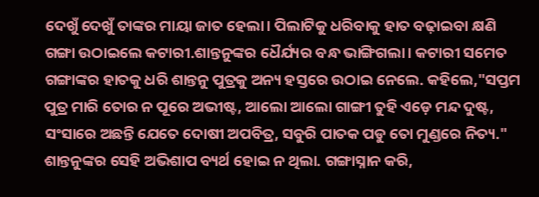ଦେଖୁଁ ଦେଖୁଁ ତାଙ୍କର ମାୟା ଜାତ ହେଲା। ପିଲାଟିକୁ ଧରିବାକୁ ହାତ ବଢ଼ାଇବା କ୍ଷଣି ଗଙ୍ଗା ଉଠାଇଲେ କଟାରୀ.ଶାନ୍ତନୁଙ୍କର ଧୈର୍ଯ୍ୟର ବନ୍ଧ ଭାଙ୍ଗିଗଲା। କଟାରୀ ସମେତ ଗଙ୍ଗାଙ୍କର ହାତକୁ ଧରି ଶାନ୍ତନୁ ପୁତ୍ରକୁ ଅନ୍ୟ ହସ୍ତରେ ଉଠାଇ ନେଲେ. କହିଲେ,"ସପ୍ତମ ପୁତ୍ର ମାରି ତୋର ନ ପୂରେ ଅଭୀଷ୍ଟ, ଆଲୋ ଆଲୋ ଗାଙ୍ଗୀ ତୁହି ଏଡ଼େ ମନ୍ଦ ଦୁଷ୍ଟ, ସଂସାରେ ଅଛନ୍ତି ଯେତେ ଦୋଷୀ ଅପବିତ୍ର, ସବୁରି ପାତକ ପଡୁ ତୋ ମୁଣ୍ଡରେ ନିତ୍ୟ." ଶାନ୍ତନୁଙ୍କର ସେହି ଅଭିଶାପ ବ୍ୟର୍ଥ ହୋଇ ନ ଥିଲା. ଗଙ୍ଗାସ୍ନାନ କରି,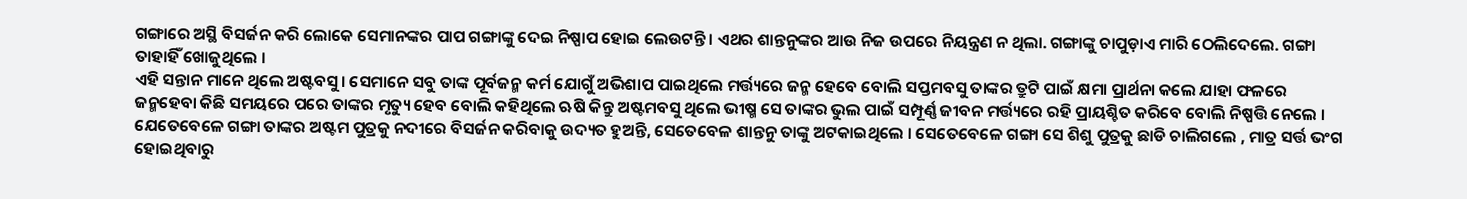ଗଙ୍ଗାରେ ଅସ୍ଥି ବିସର୍ଜନ କରି ଲୋକେ ସେମାନଙ୍କର ପାପ ଗଙ୍ଗାଙ୍କୁ ଦେଇ ନିଷ୍ପାପ ହୋଇ ଲେଉଟନ୍ତି। ଏଥର ଶାନ୍ତନୁଙ୍କର ଆଉ ନିଜ ଉପରେ ନିୟନ୍ତ୍ରଣ ନ ଥିଲା. ଗଙ୍ଗାଙ୍କୁ ଚାପୁଡ଼ାଏ ମାରି ଠେଲିଦେଲେ. ଗଙ୍ଗା ତାହାହିଁ ଖୋଜୁଥିଲେ ।
ଏହି ସନ୍ତାନ ମାନେ ଥିଲେ ଅଷ୍ଟବସୁ। ସେମାନେ ସବୁ ତାଙ୍କ ପୂର୍ବଜନ୍ମ କର୍ମ ଯୋଗୁଁ ଅଭିଶାପ ପାଇଥିଲେ ମର୍ତ୍ତ୍ୟରେ ଜନ୍ମ ହେବେ ବୋଲି ସପ୍ତମବସୁ ତାଙ୍କର ତ୍ରୁଟି ପାଇଁ କ୍ଷମା ପ୍ରାର୍ଥନା କଲେ ଯାହା ଫଳରେ ଜନ୍ମହେବା କିଛି ସମୟରେ ପରେ ତାଙ୍କର ମୃତ୍ୟୁ ହେବ ବୋଲି କହିଥିଲେ ଋଷି କିନ୍ତୁ ଅଷ୍ଟମବସୁ ଥିଲେ ଭୀଷ୍ମ ସେ ତାଙ୍କର ଭୁଲ ପାଇଁ ସମ୍ପୂର୍ଣ୍ଣ ଜୀବନ ମର୍ତ୍ତ୍ୟରେ ରହି ପ୍ରାୟଶ୍ଚିତ କରିବେ ବୋଲି ନିଷ୍ପତ୍ତି ନେଲେ । ଯେତେବେଳେ ଗଙ୍ଗା ତାଙ୍କର ଅଷ୍ଟମ ପୁତ୍ରକୁ ନଦୀରେ ବିସର୍ଜନ କରିବାକୁ ଉଦ୍ୟତ ହୁଅନ୍ତି, ସେତେବେଳ ଶାନ୍ତନୁ ତାଙ୍କୁ ଅଟକାଇଥିଲେ । ସେତେବେଳେ ଗଙ୍ଗା ସେ ଶିଶୁ ପୁତ୍ରକୁ ଛାଡି ଚାଲିଗଲେ , ମାତ୍ର ସର୍ତ୍ତ ଭଂଗ ହୋଇଥିବାରୁ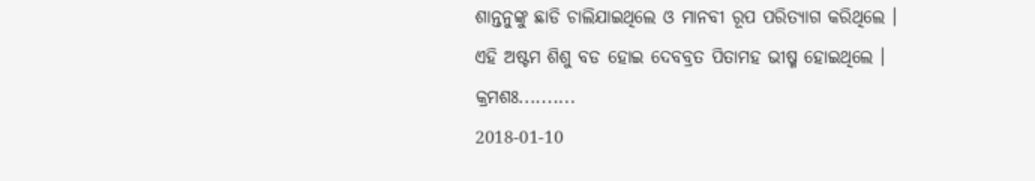ଶାନ୍ତନୁଙ୍କୁ ଛାଡି ଚାଲିଯାଇଥିଲେ ଓ ମାନବୀ ରୂପ ପରିତ୍ୟାଗ କରିଥିଲେ ।
ଏହି ଅଷ୍ଟମ ଶିଶୁ ବଡ ହୋଇ ଦେବବ୍ରତ ପିତାମହ ଭୀଷ୍ମ ହୋଇଥିଲେ ।
କ୍ରମଶଃ..........
2018-01-10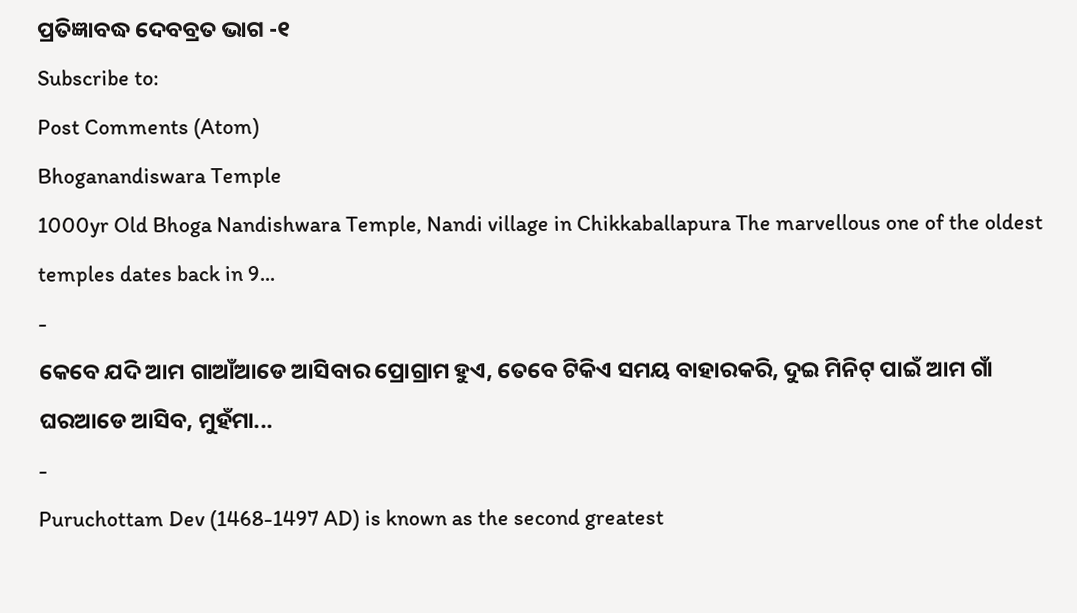ପ୍ରତିଜ୍ଞାବଦ୍ଧ ଦେବବ୍ରତ ଭାଗ -୧
Subscribe to:
Post Comments (Atom)
Bhoganandiswara Temple
1000yr Old Bhoga Nandishwara Temple, Nandi village in Chikkaballapura The marvellous one of the oldest temples dates back in 9...
-
କେବେ ଯଦି ଆମ ଗାଆଁଆଡେ ଆସିବାର ପ୍ରୋଗ୍ରାମ ହୁଏ, ତେବେ ଟିକିଏ ସମୟ ବାହାରକରି, ଦୁଇ ମିନିଟ୍ ପାଇଁ ଆମ ଗାଁ ଘରଆଡେ ଆସିବ, ମୁହଁମା...
-
Puruchottam Dev (1468-1497 AD) is known as the second greatest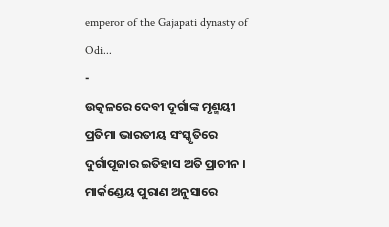emperor of the Gajapati dynasty of Odi...
-
ଉତ୍କଳରେ ଦେବୀ ଦୂର୍ଗାଙ୍କ ମୃଣ୍ମୟୀ ପ୍ରତିମା ଭାରତୀୟ ସଂସ୍କୃତିରେ ଦୁର୍ଗାପୂଜାର ଇତିହାସ ଅତି ପ୍ରାଚୀନ । ମାର୍କଣ୍ଡେୟ ପୁରାଣ ଅନୁସାରେ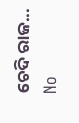ଚେଦି ରାଜ...
No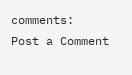comments:
Post a Comment